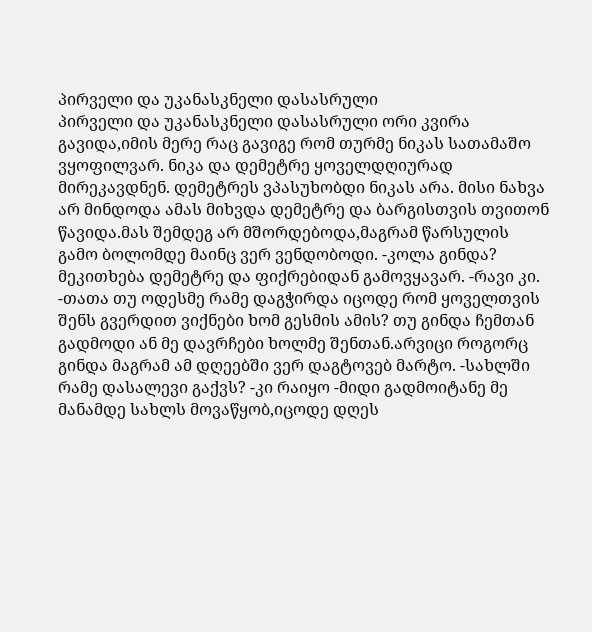პირველი და უკანასკნელი დასასრული
პირველი და უკანასკნელი დასასრული ორი კვირა გავიდა,იმის მერე რაც გავიგე რომ თურმე ნიკას სათამაშო ვყოფილვარ. ნიკა და დემეტრე ყოველდღიურად მირეკავდნენ. დემეტრეს ვპასუხობდი ნიკას არა. მისი ნახვა არ მინდოდა ამას მიხვდა დემეტრე და ბარგისთვის თვითონ წავიდა.მას შემდეგ არ მშორდებოდა,მაგრამ წარსულის გამო ბოლომდე მაინც ვერ ვენდობოდი. -კოლა გინდა? მეკითხება დემეტრე და ფიქრებიდან გამოვყავარ. -რავი კი. -თათა თუ ოდესმე რამე დაგჭირდა იცოდე რომ ყოველთვის შენს გვერდით ვიქნები ხომ გესმის ამის? თუ გინდა ჩემთან გადმოდი ან მე დავრჩები ხოლმე შენთან.არვიცი როგორც გინდა მაგრამ ამ დღეებში ვერ დაგტოვებ მარტო. -სახლში რამე დასალევი გაქვს? -კი რაიყო -მიდი გადმოიტანე მე მანამდე სახლს მოვაწყობ,იცოდე დღეს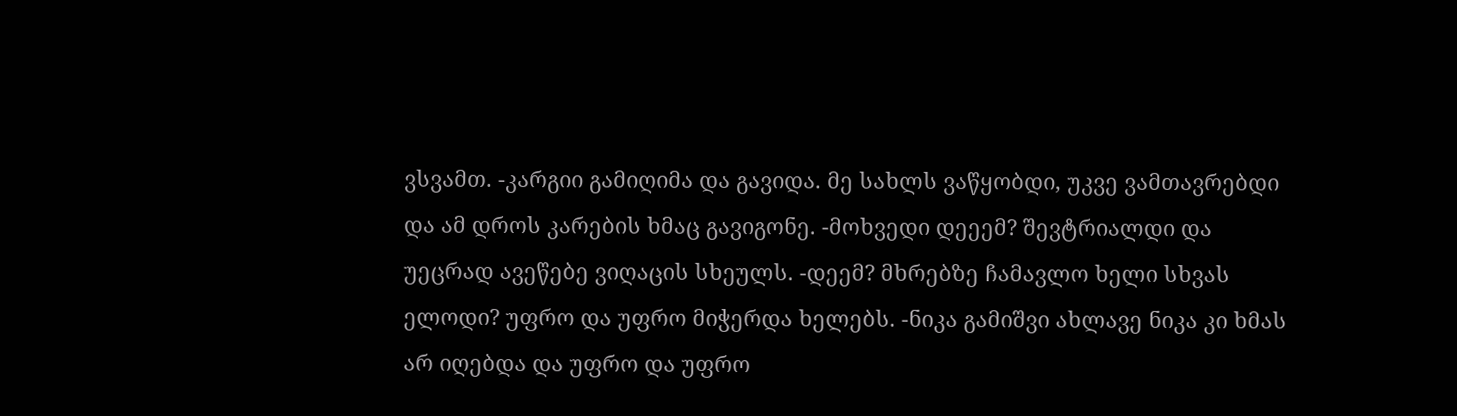ვსვამთ. -კარგიი გამიღიმა და გავიდა. მე სახლს ვაწყობდი, უკვე ვამთავრებდი და ამ დროს კარების ხმაც გავიგონე. -მოხვედი დეეემ? შევტრიალდი და უეცრად ავეწებე ვიღაცის სხეულს. -დეემ? მხრებზე ჩამავლო ხელი სხვას ელოდი? უფრო და უფრო მიჭერდა ხელებს. -ნიკა გამიშვი ახლავე ნიკა კი ხმას არ იღებდა და უფრო და უფრო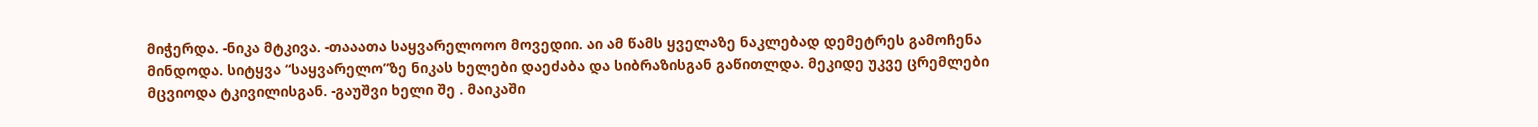მიჭერდა. -ნიკა მტკივა. -თააათა საყვარელოოო მოვედიი. აი ამ წამს ყველაზე ნაკლებად დემეტრეს გამოჩენა მინდოდა. სიტყვა “საყვარელო”ზე ნიკას ხელები დაეძაბა და სიბრაზისგან გაწითლდა. მეკიდე უკვე ცრემლები მცვიოდა ტკივილისგან. -გაუშვი ხელი შე . მაიკაში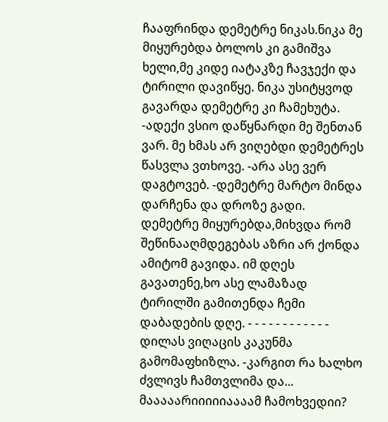ჩააფრინდა დემეტრე ნიკას.ნიკა მე მიყურებდა ბოლოს კი გამიშვა ხელი,მე კიდე იატაკზე ჩავჯექი და ტირილი დავიწყე. ნიკა უსიტყვოდ გავარდა დემეტრე კი ჩამეხუტა. -ადექი ვსიო დაწყნარდი მე შენთან ვარ. მე ხმას არ ვიღებდი დემეტრეს წასვლა ვთხოვე. -არა ასე ვერ დაგტოვებ. -დემეტრე მარტო მინდა დარჩენა და დროზე გადი. დემეტრე მიყურებდა,მიხვდა რომ შეწინააღმდეგებას აზრი არ ქონდა ამიტომ გავიდა. იმ დღეს გავათენე,ხო ასე ლამაზად ტირილში გამითენდა ჩემი დაბადების დღე. - - - - - - - - - - - - დილას ვიღაცის კაკუნმა გამომაფხიზლა. -კარგით რა ხალხო ძვლივს ჩამთვლიმა და... მააააარიიიიიაააამ ჩამოხვედიი?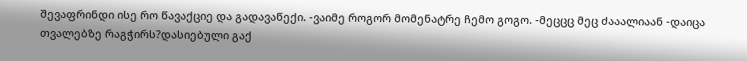შევაფრინდი ისე რო წავაქციე და გადავაწექი. -ვაიმე როგორ მომენატრე ჩემო გოგო. -მეცცც მეც ძააალიაან -დაიცა თვალებზე რაგჭირს?დასიებული გაქ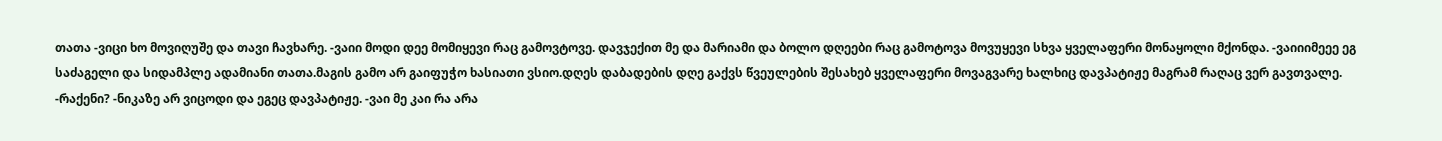თათა -ვიცი ხო მოვიღუშე და თავი ჩავხარე. -ვაიი მოდი დეე მომიყევი რაც გამოვტოვე. დავჯექით მე და მარიამი და ბოლო დღეები რაც გამოტოვა მოვუყევი სხვა ყველაფერი მონაყოლი მქონდა. -ვაიიიმეეე ეგ საძაგელი და სიდამპლე ადამიანი თათა.მაგის გამო არ გაიფუჭო ხასიათი ვსიო.დღეს დაბადების დღე გაქვს წვეულების შესახებ ყველაფერი მოვაგვარე ხალხიც დავპატიჟე მაგრამ რაღაც ვერ გავთვალე. -რაქენი? -ნიკაზე არ ვიცოდი და ეგეც დავპატიჟე. -ვაი მე კაი რა არა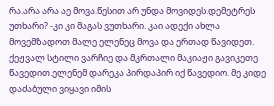რა.არა არა აე მოვა.წესით არ უნდა მოვიდეს.დემეტრეს უთხარი? -კი კი მაგას ვუთხარი. კაი ადექი ახლა მოვემზადოთ მალე ელენეც მოვა და ერთად წავიდეთ. ქეჟვალ სტილი ვარჩიე და მკრთალი მაკიაჟი გავიკეთე წავედით.ელენემ დარეკა პირდაპირ იქ წავედიო. მე კიდე დაძაბული ვიყავი იმის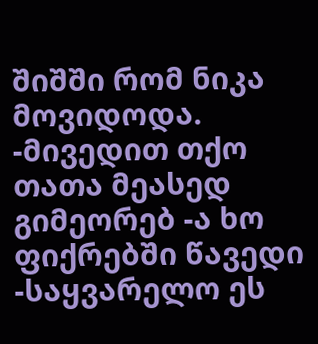შიშში რომ ნიკა მოვიდოდა. -მივედით თქო თათა მეასედ გიმეორებ -ა ხო ფიქრებში წავედი -საყვარელო ეს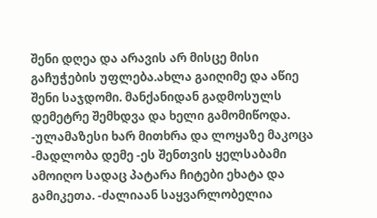შენი დღეა და არავის არ მისცე მისი გაჩუჭების უფლება.ახლა გაიღიმე და აწიე შენი საჯდომი. მანქანიდან გადმოსულს დემეტრე შემხდვა და ხელი გამომიწოდა. -ულამაზესი ხარ მითხრა და ლოყაზე მაკოცა -მადლობა დემე -ეს შენთვის ყელსაბამი ამოიღო სადაც პატარა ჩიტები ეხატა და გამიკეთა. -ძალიაან საყვარლობელია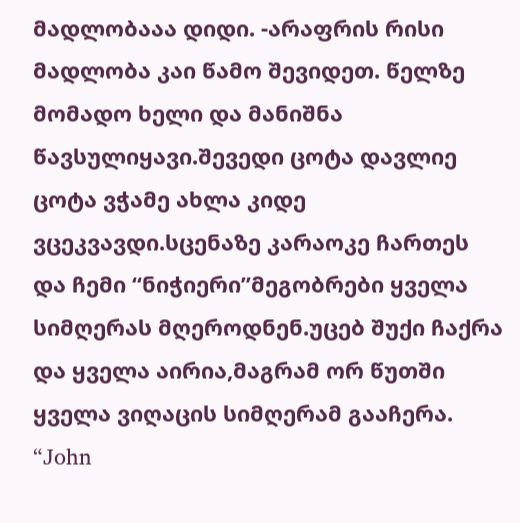მადლობააა დიდი. -არაფრის რისი მადლობა კაი წამო შევიდეთ. წელზე მომადო ხელი და მანიშნა წავსულიყავი.შევედი ცოტა დავლიე ცოტა ვჭამე ახლა კიდე ვცეკვავდი.სცენაზე კარაოკე ჩართეს და ჩემი “ნიჭიერი”მეგობრები ყველა სიმღერას მღეროდნენ.უცებ შუქი ჩაქრა და ყველა აირია,მაგრამ ორ წუთში ყველა ვიღაცის სიმღერამ გააჩერა. “John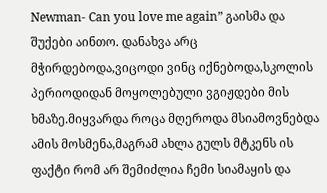Newman- Can you love me again” გაისმა და შუქები აინთო. დანახვა არც მჭირდებოდა,ვიცოდი ვინც იქნებოდა,სკოლის პერიოდიდან მოყოლებული ვგიჟდები მის ხმაზე.მიყვარდა როცა მღეროდა მსიამოვნებდა ამის მოსმენა,მაგრამ ახლა გულს მტკენს ის ფაქტი რომ არ შემიძლია ჩემი სიამაყის და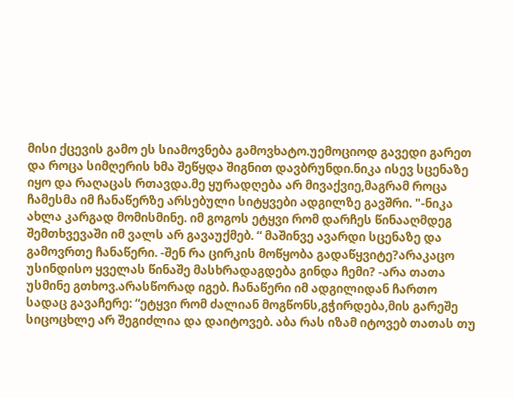მისი ქცევის გამო ეს სიამოვნება გამოვხატო.უემოციოდ გავედი გარეთ და როცა სიმღერის ხმა შეწყდა შიგნით დავბრუნდი.ნიკა ისევ სცენაზე იყო და რაღაცას რთავდა.მე ყურადღება არ მივაქვიე,მაგრამ როცა ჩამესმა იმ ჩანაწერზე არსებული სიტყვები ადგილზე გავშრი. "-ნიკა ახლა კარგად მომისმინე. იმ გოგოს ეტყვი რომ დარჩეს წინააღმდეგ შემთხვევაში იმ ვალს არ გავაუქმებ. “ მაშინვე ავარდი სცენაზე და გამოვრთე ჩანაწერი. -შენ რა ცირკის მოწყობა გადაწყვიტე?არაკაცო უსინდისო ყველას წინაშე მასხრადაგდება გინდა ჩემი? -არა თათა უსმინე გთხოვ.არასწორად იგებ. ჩანაწერი იმ ადგილიდან ჩართო სადაც გავაჩერე: “ეტყვი რომ ძალიან მოგწონს,გჭირდება,მის გარეშე სიცოცხლე არ შეგიძლია და დაიტოვებ. აბა რას იზამ იტოვებ თათას თუ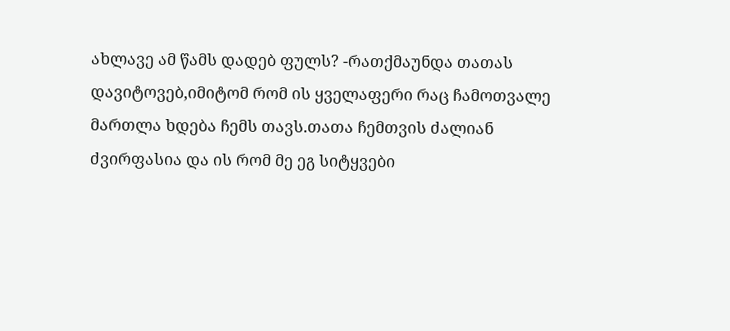ახლავე ამ წამს დადებ ფულს? -რათქმაუნდა თათას დავიტოვებ,იმიტომ რომ ის ყველაფერი რაც ჩამოთვალე მართლა ხდება ჩემს თავს.თათა ჩემთვის ძალიან ძვირფასია და ის რომ მე ეგ სიტყვები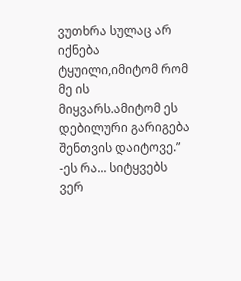ვუთხრა სულაც არ იქნება ტყუილი,იმიტომ რომ მე ის მიყვარს.ამიტომ ეს დებილური გარიგება შენთვის დაიტოვე.” -ეს რა... სიტყვებს ვერ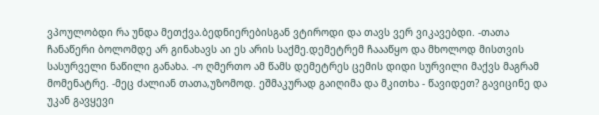ვპოულობდი რა უნდა მეთქვა.ბედნიერებისგან ვტიროდი და თავს ვერ ვიკავებდი. -თათა ჩანაწერი ბოლომდე არ გინახავს აი ეს არის საქმე.დემეტრემ ჩაააწყო და მხოლოდ მისთვის სასურველი ნაწილი განახა. -ო ღმერთო ამ წამს დემეტრეს ცემის დიდი სურვილი მაქვს მაგრამ მომენატრე. -მეც ძალიან თათა,უზომოდ. ეშმაკურად გაიღიმა და მკითხა - წავიდეთ? გავიცინე და უკან გავყევი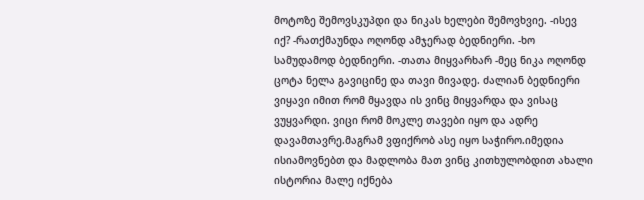მოტოზე შემოვსკუპდი და ნიკას ხელები შემოვხვიე. -ისევ იქ? -რათქმაუნდა ოღონდ ამჯერად ბედნიერი. -ხო სამუდამოდ ბედნიერი. -თათა მიყვარხარ -მეც ნიკა ოღონდ ცოტა ნელა გავიცინე და თავი მივადე. ძალიან ბედნიერი ვიყავი იმით რომ მყავდა ის ვინც მიყვარდა და ვისაც ვუყვარდი. ვიცი რომ მოკლე თავები იყო და ადრე დავამთავრე.მაგრამ ვფიქრობ ასე იყო საჭირო.იმედია ისიამოვნებთ და მადლობა მათ ვინც კითხულობდით ახალი ისტორია მალე იქნება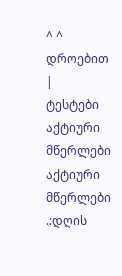^ ^ დროებით |
ტესტები
აქტიური მწერლები
აქტიური მწერლები
.:დღის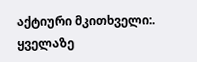აქტიური მკითხველი:.
ყველაზე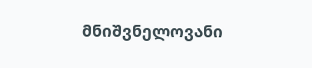მნიშვნელოვანი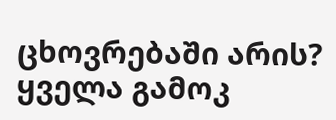ცხოვრებაში არის?
ყველა გამოკ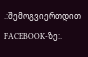.:შემოგვიერთდით FACEBOOK-ზე:.